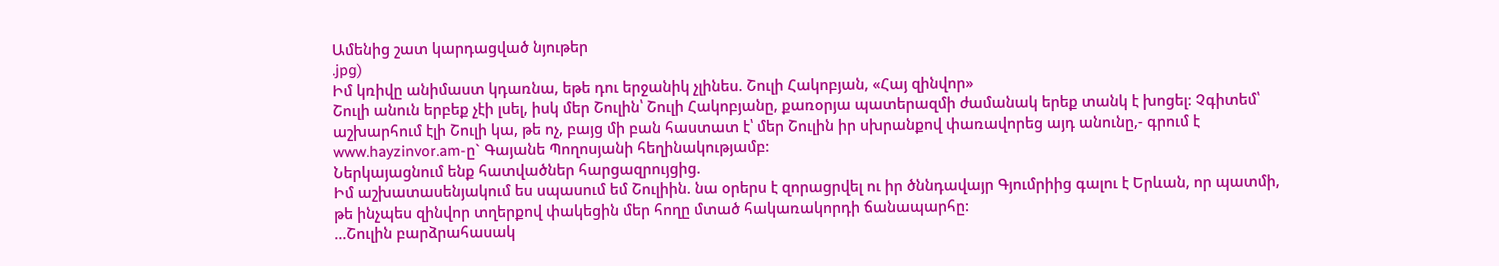Ամենից շատ կարդացված նյութեր
.jpg)
Իմ կռիվը անիմաստ կդառնա, եթե դու երջանիկ չլինես. Շուլի Հակոբյան, «Հայ զինվոր»
Շուլի անուն երբեք չէի լսել, իսկ մեր Շուլին՝ Շուլի Հակոբյանը, քառօրյա պատերազմի ժամանակ երեք տանկ է խոցել: Չգիտեմ՝ աշխարհում էլի Շուլի կա, թե ոչ, բայց մի բան հաստատ է՝ մեր Շուլին իր սխրանքով փառավորեց այդ անունը,- գրում է www.hayzinvor.am-ը` Գայանե Պողոսյանի հեղինակությամբ:
Ներկայացնում ենք հատվածներ հարցազրույցից.
Իմ աշխատասենյակում ես սպասում եմ Շուլիին. նա օրերս է զորացրվել ու իր ծննդավայր Գյումրիից գալու է Երևան, որ պատմի, թե ինչպես զինվոր տղերքով փակեցին մեր հողը մտած հակառակորդի ճանապարհը:
…Շուլին բարձրահասակ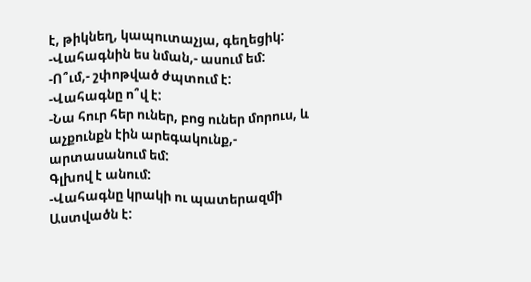է, թիկնեղ, կապուտաչյա, գեղեցիկ:
-Վահագնին ես նման,- ասում եմ:
-Ո՞ւմ,- շփոթված ժպտում է:
-Վահագնը ո՞վ է:
-Նա հուր հեր ուներ, բոց ուներ մորուս, և աչքունքն էին արեգակունք,- արտասանում եմ:
Գլխով է անում:
-Վահագնը կրակի ու պատերազմի Աստվածն է: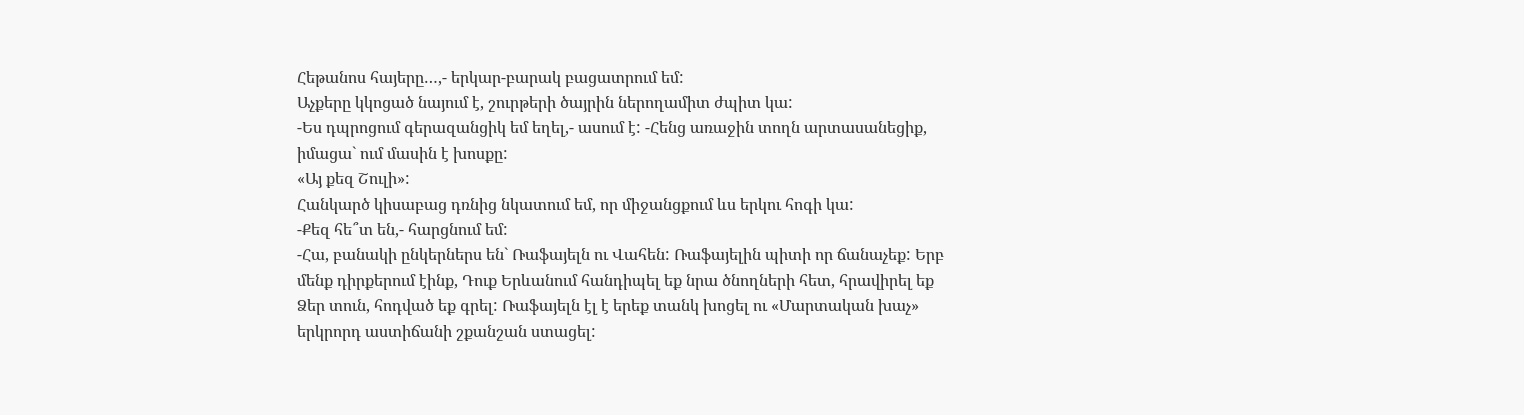Հեթանոս հայերը…,- երկար-բարակ բացատրում եմ:
Աչքերը կկոցած նայում է, շուրթերի ծայրին ներողամիտ ժպիտ կա:
-Ես դպրոցում գերազանցիկ եմ եղել,- ասում է: -Հենց առաջին տողն արտասանեցիք, իմացա` ում մասին է խոսքը:
«Այ քեզ Շուլի»:
Հանկարծ կիսաբաց դռնից նկատում եմ, որ միջանցքում ևս երկու հոգի կա:
-Քեզ հե՞տ են,- հարցնում եմ:
-Հա, բանակի ընկերներս են` Ռաֆայելն ու Վահեն: Ռաֆայելին պիտի որ ճանաչեք: Երբ մենք դիրքերում էինք, Դուք Երևանում հանդիպել եք նրա ծնողների հետ, հրավիրել եք Ձեր տուն, հոդված եք գրել: Ռաֆայելն էլ է երեք տանկ խոցել ու «Մարտական խաչ» երկրորդ աստիճանի շքանշան ստացել: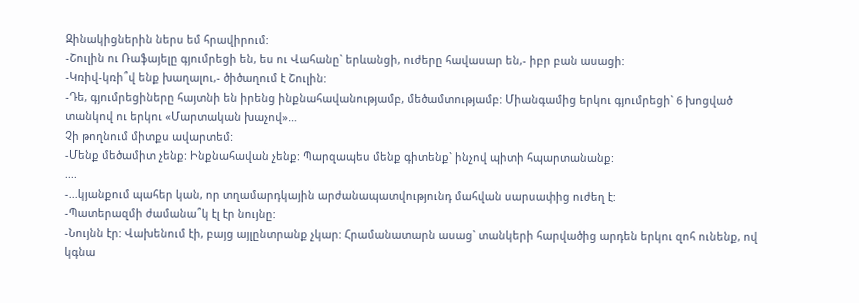Զինակիցներին ներս եմ հրավիրում:
-Շուլին ու Ռաֆայելը գյումրեցի են, ես ու Վահանը` երևանցի, ուժերը հավասար են,- իբր բան ասացի:
-Կռիվ-կռի՞վ ենք խաղալու,- ծիծաղում է Շուլին:
-Դե, գյումրեցիները հայտնի են իրենց ինքնահավանությամբ, մեծամտությամբ: Միանգամից երկու գյումրեցի` 6 խոցված տանկով ու երկու «Մարտական խաչով»…
Չի թողնում միտքս ավարտեմ:
-Մենք մեծամիտ չենք: Ինքնահավան չենք: Պարզապես մենք գիտենք` ինչով պիտի հպարտանանք:
....
-...կյանքում պահեր կան, որ տղամարդկային արժանապատվությունդ մահվան սարսափից ուժեղ է:
-Պատերազմի ժամանա՞կ էլ էր նույնը:
-Նույնն էր: Վախենում էի, բայց այլընտրանք չկար: Հրամանատարն ասաց` տանկերի հարվածից արդեն երկու զոհ ունենք, ով կգնա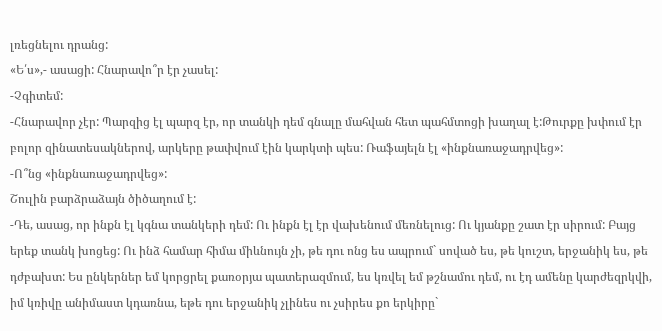լռեցնելու դրանց:
«Ե՛ս»,- ասացի: Հնարավո՞ր էր չասել:
-Չգիտեմ:
-Հնարավոր չէր: Պարզից էլ պարզ էր, որ տանկի դեմ գնալը մահվան հետ պահմտոցի խաղալ է:Թուրքը խփում էր բոլոր զինատեսակներով, արկերը թափվում էին կարկտի պես: Ռաֆայելն էլ «ինքնառաջադրվեց»:
-Ո՞նց «ինքնառաջադրվեց»:
Շուլին բարձրաձայն ծիծաղում է:
-Դե, ասաց, որ ինքն էլ կգնա տանկերի դեմ: Ու ինքն էլ էր վախենում մեռնելուց: Ու կյանքը շատ էր սիրում: Բայց երեք տանկ խոցեց: Ու ինձ համար հիմա միևնույն չի, թե դու ոնց ես ապրում` սոված ես, թե կուշտ, երջանիկ ես, թե դժբախտ: Ես ընկերներ եմ կորցրել քառօրյա պատերազմում, ես կռվել եմ թշնամու դեմ, ու էդ ամենը կարժեզրկվի, իմ կռիվը անիմաստ կդառնա, եթե դու երջանիկ չլինես ու չսիրես քո երկիրը`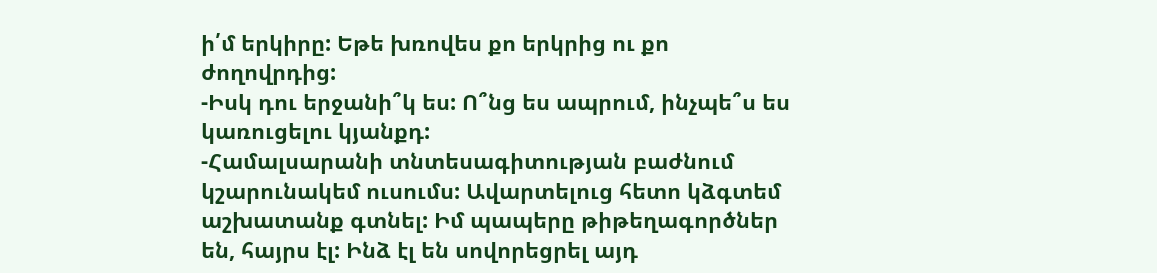ի՛մ երկիրը: Եթե խռովես քո երկրից ու քո ժողովրդից:
-Իսկ դու երջանի՞կ ես: Ո՞նց ես ապրում, ինչպե՞ս ես կառուցելու կյանքդ:
-Համալսարանի տնտեսագիտության բաժնում կշարունակեմ ուսումս: Ավարտելուց հետո կձգտեմ աշխատանք գտնել: Իմ պապերը թիթեղագործներ են, հայրս էլ: Ինձ էլ են սովորեցրել այդ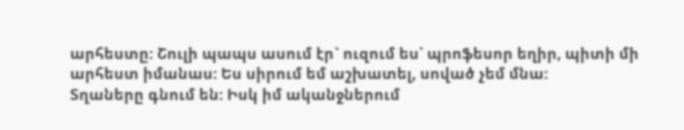արհեստը: Շուլի պապս ասում էր` ուզում ես՝ պրոֆեսոր եղիր, պիտի մի արհեստ իմանաս: Ես սիրում եմ աշխատել, սոված չեմ մնա:
Տղաները գնում են: Իսկ իմ ականջներում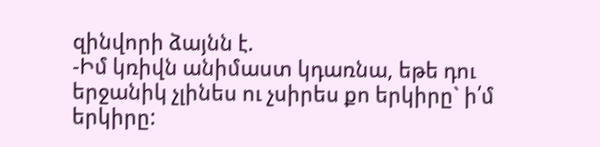զինվորի ձայնն է.
-Իմ կռիվն անիմաստ կդառնա, եթե դու երջանիկ չլինես ու չսիրես քո երկիրը` ի՛մ երկիրը: